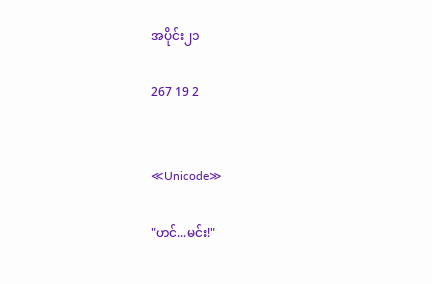အပိုင်း၂၁

267 19 2


≪Unicode≫

"ဟင်...မင်း!"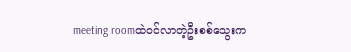meeting roomထဲဝင်လာတဲ့ဦးစစ်သွေးက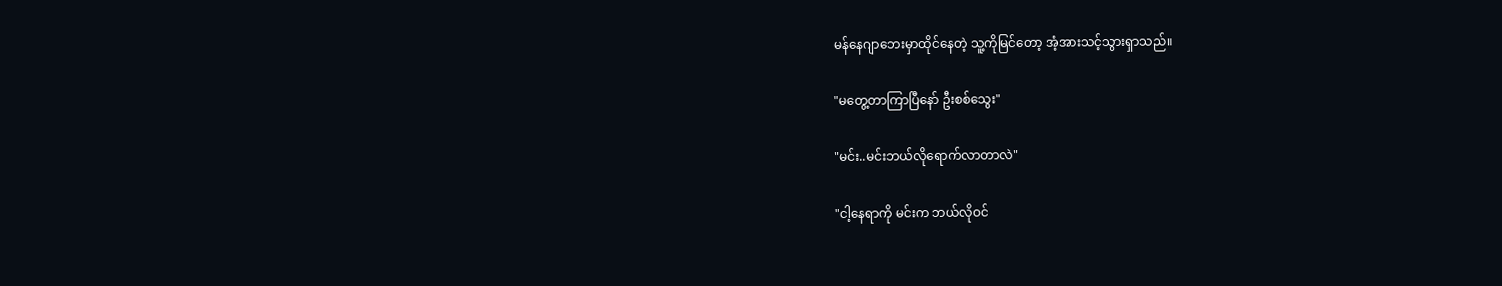မန်နေဂျာဘေးမှာထိုင်နေတဲ့ သူ့ကိုမြင်တော့ အံ့အားသင့်သွားရှာသည်။

"မတွေ့တာကြာပြီနော် ဦးစစ်သွေး"

"မင်း..မင်းဘယ်လိုရောက်လာတာလဲ"

"ငါ့နေရာကို မင်းက ဘယ်လိုဝင်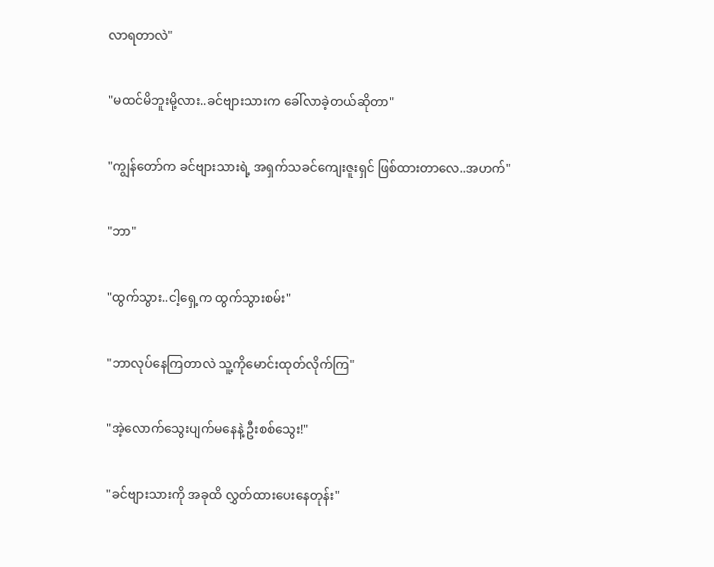လာရတာလဲ"

"မထင်မိဘူးမို့လား..ခင်ဗျားသားက ခေါ်လာခဲ့တယ်ဆိုတာ"

"ကျွန်တော်က ခင်ဗျားသားရဲ့ အရှက်သခင်ကျေးဇူးရှင် ဖြစ်ထားတာလေ..အဟက်"

"ဘာ"

"ထွက်သွား..ငါ့ရှေ့က ထွက်သွားစမ်း"

"ဘာလုပ်နေကြတာလဲ သူ့ကိုမောင်းထုတ်လိုက်ကြ"

"အဲ့လောက်သွေးပျက်မနေနဲ့ ဦးစစ်သွေး!"

"ခင်ဗျားသားကို အခုထိ လွှတ်ထားပေးနေတုန်း"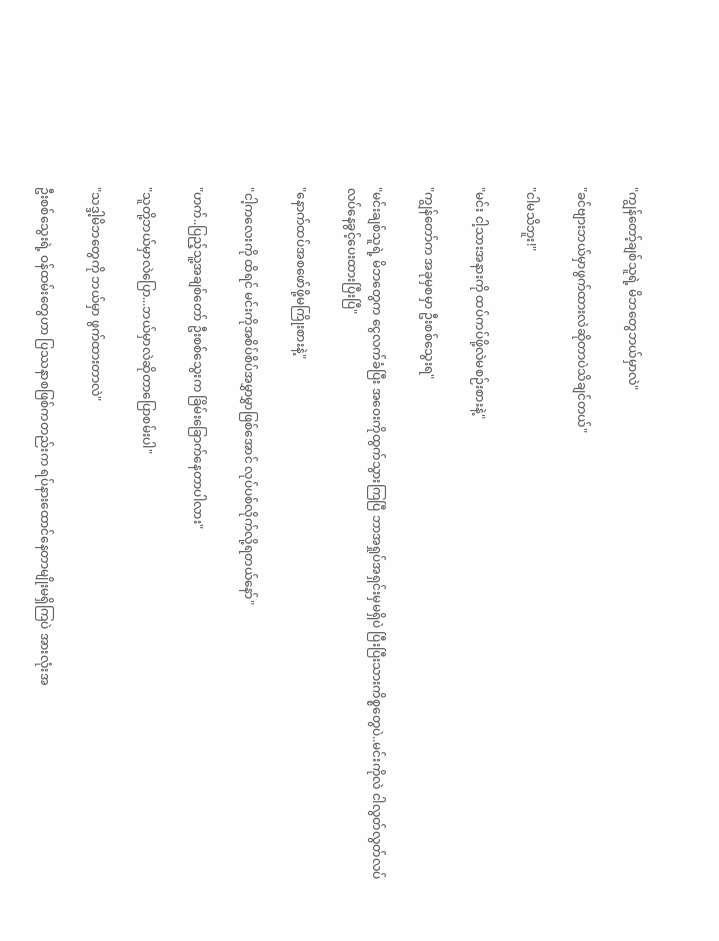"ကျွန်တော့်ချစ်သူရဲ့ မိဘတွေဘယ်မှာလဲ"

"ခင်ဗျားဘယ်မှာဖွက်ထားလဲဆိုတာပဲသိချင်တယ်"

"ငါမသိဘူး!"

"မင်း ငါ့သားအနားကို ထပ်ကပ်ဖို့လဲမစဉ်းစားနဲ့"

"ကျွန်တော်က အခုမှစမှာ ဦးစစ်သွေးရ"

"မင်းချစ်သူရဲ့ မိဘတွေက ငွေလက်ခံပြီး အဝေးကိုထွက်သွားကြပြီ ဘာအရှုပ်အရှင်းမှမရှိပဲ ပြီးပြီးသားကိစ္စတွေပဲ..မင်းကိုလဲ ငါလွတ်လွတ်လပ်လပ်နေခွင့်ပေးထားပြီးပြီ"

"နောက်ထပ်အစဖော်ဖို့မကြိုးစားနဲ့"

"ငါ့ကလေးကို ထိရင် မင်းကိုအစိပ်စိပ်အမွှာမွှာဖြစ်အောင် လုပ်ပစ်လိုက်လို့ရတယ်နော်"

"ဟက်..ပြည့်သူ့အချစ်တော် ဦးစစ်သွေးက ခြိမ်းခြောက်နေတာပါလား"

"သူတို့ဘယ်မှာလဲပြော...ဘယ်မှာလဲဆိုတာပြောစမ်းပါ"

"သဒ္ဒါ့မိဘတွေကို ဘယ်မှာ ဖွက်ထားတာလဲ"

ဦးစစ်သွေးရဲ့ ဝန်ထမ်းတွေဟာ ပြဿနာစဖြစ်ကတည်းက ရပ်နားထောင်နေတာမျိုးမရှိကြပဲ အားလုံးအ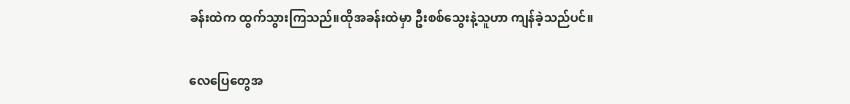ခန်းထဲက ထွက်သွားကြသည်။ထိုအခန်းထဲမှာ ဦးစစ်သွေးနဲ့သူဟာ ကျန်ခဲ့သည်ပင်။

လေပြေတွေအ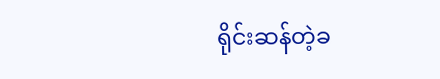ရိုင်းဆန်တဲ့ခ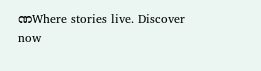ဏWhere stories live. Discover now